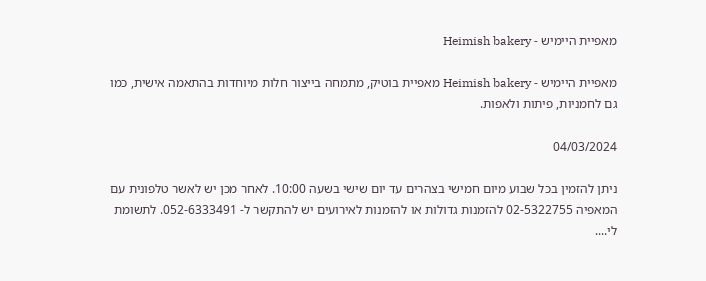מאפיית היימיש - Heimish bakery

מאפיית היימיש - Heimish bakery מאפיית בוטיק, מתמחה בייצור חלות מיוחדות בהתאמה אישית, כמו גם לחמניות, פיתות ולאפות.

04/03/2024

ניתן להזמין בכל שבוע מיום חמישי בצהרים עד יום שישי בשעה 10:00. לאחר מכן יש לאשר טלפונית עם המאפיה 02-5322755 להזמנות גדולות או להזמנות לאירועים יש להתקשר ל- 052-6333491. לתשומת לי....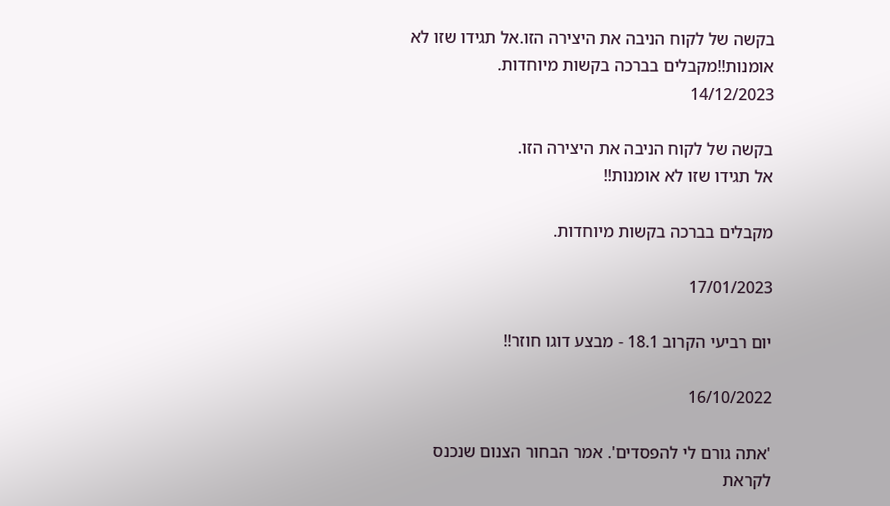בקשה של לקוח הניבה את היצירה הזו.אל תגידו שזו לא אומנות!!מקבלים בברכה בקשות מיוחדות.
14/12/2023

בקשה של לקוח הניבה את היצירה הזו.
אל תגידו שזו לא אומנות!!

מקבלים בברכה בקשות מיוחדות.

17/01/2023

יום רביעי הקרוב 18.1 - מבצע דוגו חוזר!!

16/10/2022

'אתה גורם לי להפסדים'. אמר הבחור הצנום שנכנס לקראת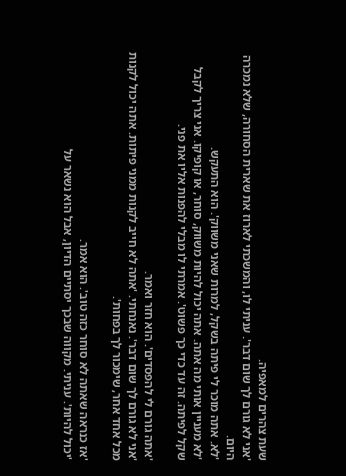שעת צהרים למאפיה.
'אני לא גורם לך שום דבר'. עניתי לו, והמשכתי לארוז את שארית הסחורה, שלא נמכרה היום.
'לא. אתה מוכר לי פיתה בשקל, למרות שאני משווק'. הוא התעקש.
'לא מעניין אותי מה אתה. אתה יכול להיות משווק, סוחר, או קופיקו. אני צריך לקבל שקל לפיתה. זה עד כדי כך פשוט'. אמרתי לו מבלי להפנות אליו את פני.

'אתה גורם לי להפסדים'. הוא חזר ואמר.
'אני לא גורם לך שום דבר'. נאנחתי. 'אתה לא חייב לקנות ממני פיתות. אתה יכול לקנות מכל אחד אחר, שימכור לך בפחות'.

'אז כנראה שאתה לא סוחר כזה טוב'. הוא אמר.
'יכול להיות'. עניתי. מקווה שבכך יסתיים הדיון, אבל הוא נשאר על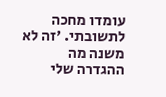עומדו מחכה לתשובתי. 'זה לא משנה מה ההגדרה שלי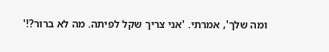ומה שלך', אמרתי. 'אני צריך שקל לפיתה. מה לא ברור?!'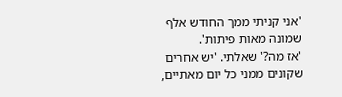'אני קניתי ממך החודש אלף שמונה מאות פיתות'.
'אז מה?' שאלתי. 'יש אחרים שקונים ממני כל יום מאתיים,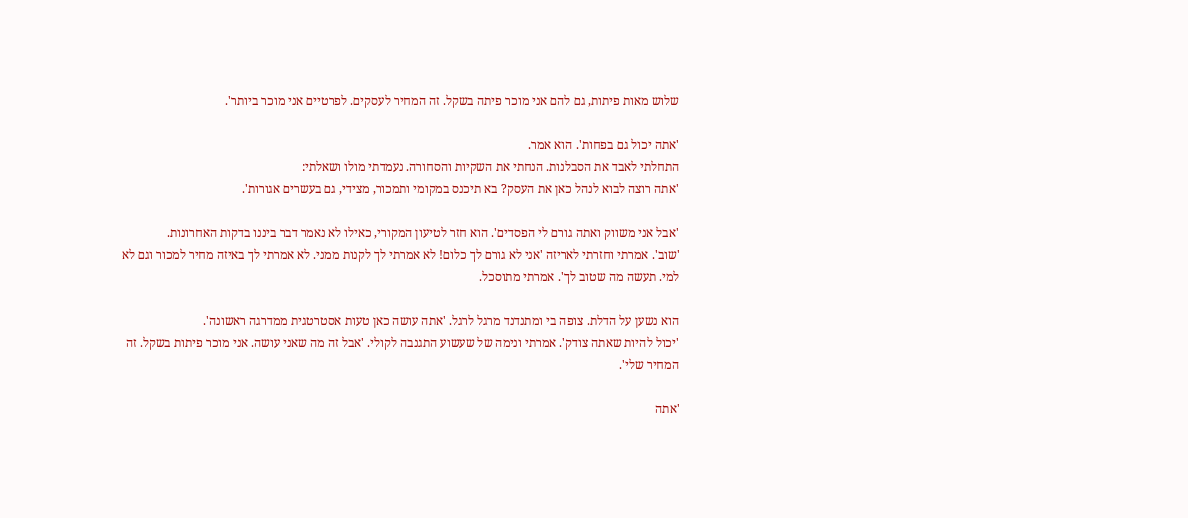שלוש מאות פיתות, גם להם אני מוכר פיתה בשקל. זה המחיר לעסקים. לפרטיים אני מוכר ביותר'.

'אתה יכול גם בפחות'. הוא אמר.
התחלתי לאבד את הסבלנות. הנחתי את השקיות והסחורה. נעמדתי מולו ושאלתי:
'אתה רוצה לבוא לנהל כאן את העסק? בא תיכנס במקומי ותמכור, מצידי, גם בעשרים אגורות'.

'אבל אני משווק ואתה גורם לי הפסדים'. הוא חזר לטיעון המקורי, כאילו לא נאמר דבר ביננו בדקות האחרונות.
'שוב'. אמרתי וחזרתי לאריזה 'אני לא גורם לך כלום! לא אמרתי לך לקנות ממני. לא אמרתי לך באיזה מחיר למכור וגם לא למי. תעשה מה שטוב לך'. אמרתי מתוסכל.

הוא נשען על הדלת. צופה בי ומתנדנד מרגל לרגל. 'אתה עושה כאן טעות אסטרטגית ממדרגה ראשונה'.
'יכול להיות שאתה צודק'. אמרתי ונימה של שעשוע התגנבה לקולי. 'אבל זה מה שאני עושה. אני מוכר פיתות בשקל. זה המחיר שלי'.

'אתה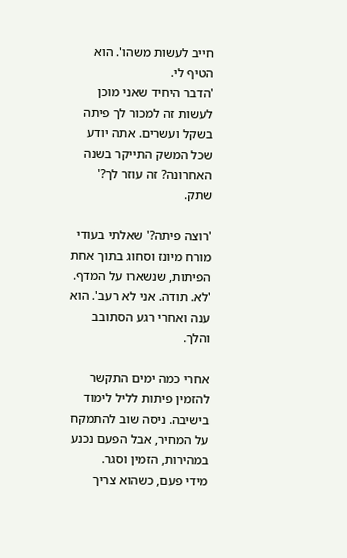חייב לעשות משהו'. הוא הטיף לי.
'הדבר היחיד שאני מוכן לעשות זה למכור לך פיתה בשקל ועשרים. אתה יודע שכל המשק התייקר בשנה האחרונה? זה עוזר לך?'
שתק.

'רוצה פיתה?' שאלתי בעודי מורח מיונז וסחוג בתוך אחת הפיתות, שנשארו על המדף.
'לא. תודה. אני לא רעב'. הוא ענה ואחרי רגע הסתובב והלך.

אחרי כמה ימים התקשר להזמין פיתות לליל לימוד בישיבה. ניסה שוב להתמקח על המחיר, אבל הפעם נכנע במהירות, הזמין וסגר.
מידי פעם, כשהוא צריך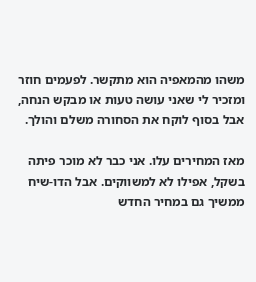משהו מהמאפיה הוא מתקשר. לפעמים חוזר ומזכיר לי שאני עושה טעות או מבקש הנחה, אבל בסוף לוקח את הסחורה משלם והולך.

מאז המחירים עלו. אני כבר לא מוכר פיתה בשקל, אפילו לא למשווקים. אבל הדו-שיח ממשיך גם במחיר החדש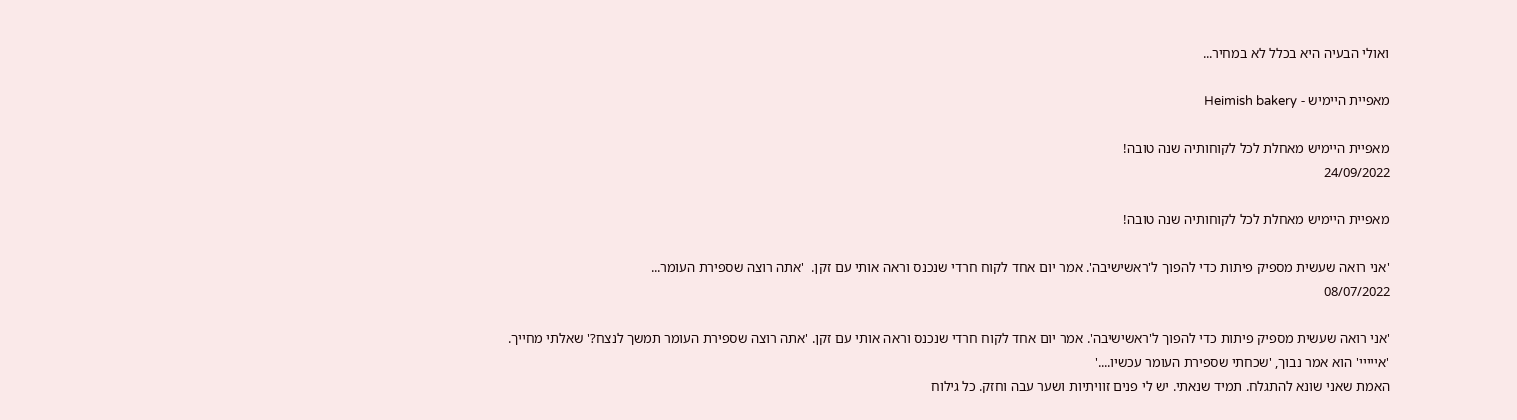ואולי הבעיה היא בכלל לא במחיר...

מאפיית היימיש - Heimish bakery

מאפיית היימיש מאחלת לכל לקוחותיה שנה טובה!
24/09/2022

מאפיית היימיש מאחלת לכל לקוחותיה שנה טובה!

'אני רואה שעשית מספיק פיתות כדי להפוך ל'ראשישיבה'. אמר יום אחד לקוח חרדי שנכנס וראה אותי עם זקן.  'אתה רוצה שספירת העומר...
08/07/2022

'אני רואה שעשית מספיק פיתות כדי להפוך ל'ראשישיבה'. אמר יום אחד לקוח חרדי שנכנס וראה אותי עם זקן. 'אתה רוצה שספירת העומר תמשך לנצח?' שאלתי מחייך.
'אייייי' הוא אמר נבוך, 'שכחתי שספירת העומר עכשיו....'
האמת שאני שונא להתגלח. תמיד שנאתי. יש לי פנים זוויתיות ושער עבה וחזק. כל גילוח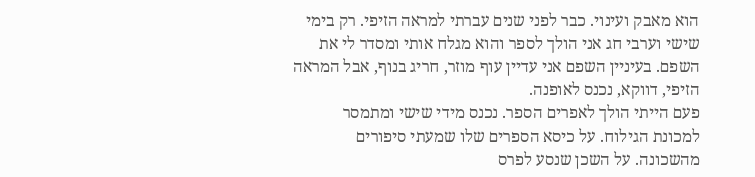הוא מאבק ועינוי. כבר לפני שנים עברתי למראה הזיפי. רק בימי שישי וערבי חג אני הולך לספר והוא מגלח אותי ומסדר לי את השפם. בעיניין השפם אני עדיין עוף מוזר, חריג בנוף, אבל המראה הזיפי, דווקא, נכנס לאופנה.
פעם הייתי הולך לאפרים הספר. נכנס מידי שישי ומתמסר למכונת הגילוח. על כיסא הספרים שלו שמעתי סיפורים מהשכונה. על השכן שנסע לפרס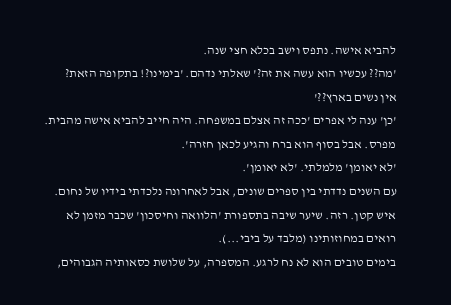להביא אישה. נתפס וישב בכלא חצי שנה.
'מה?? עכשיו הוא עשה את זה?' שאלתי נדהם. 'בימינו?! בתקופה הזאת?
אין נשים בארץ??'
'כן' ענה לי אפרים 'ככה זה אצלם במשפחה. היה חייב להביא אישה מהבית. מפרס. אבל בסוף הוא ברח והגיע לכאן חזרה'.
'לא יאומן' מלמלתי. 'לא יאומן'.
עם השנים נדדתי בין ספרים שונים, אבל לאחרונה נלכדתי בידיו של נחום. איש קטן. רזה. שיער שיבה בתספורת 'הלוואה וחיסכון' שכבר מזמן לא רואים במחוזותינו (מלבד על ביבי...).
בימים טובים הוא לא נח לרגע. המספרה, על שלושת כסאותיה הגבוהים,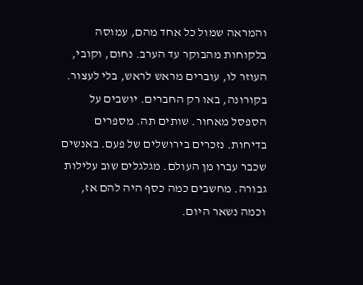והמראה שמול כל אחד מהם, עמוסה בלקוחות מהבוקר עד הערב. נחום, וקובי, העוזר לו, עוברים מראש לראש, בלי לעצור. בקורונה, באו רק החברים. יושבים על הספסל מאחור. שותים תה. מספרים בדיחות. נזכרים בירושלים של פעם. באנשים שכבר עברו מן העולם. מגלגלים שוב עלילות גבורה. מחשבים כמה כסף היה להם אז, וכמה נשאר היום.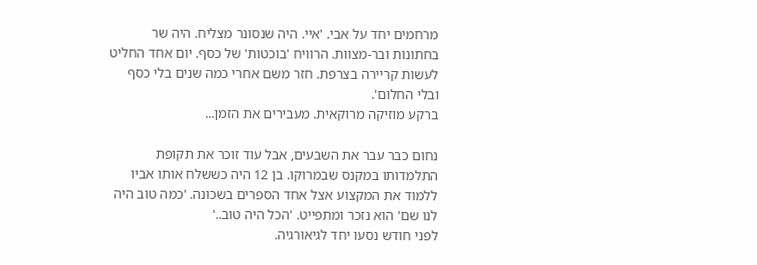מרחמים יחד על אבי. 'איי. היה שנסונר מצליח. היה שר בחתונות ובר-מצוות. הרוויח 'בוכטות' של כסף. יום אחד החליט לעשות קריירה בצרפת. חזר משם אחרי כמה שנים בלי כסף ובלי החלום'.
ברקע מוזיקה מרוקאית. מעבירים את הזמן...

נחום כבר עבר את השבעים, אבל עוד זוכר את תקופת התלמדותו במקנס שבמרוקו. בן 12 היה כששלח אותו אביו ללמוד את המקצוע אצל אחד הספרים בשכונה. 'כמה טוב היה לנו שם' הוא נזכר ומתפייט. 'הכל היה טוב..'
לפני חודש נסעו יחד לגיאורגיה.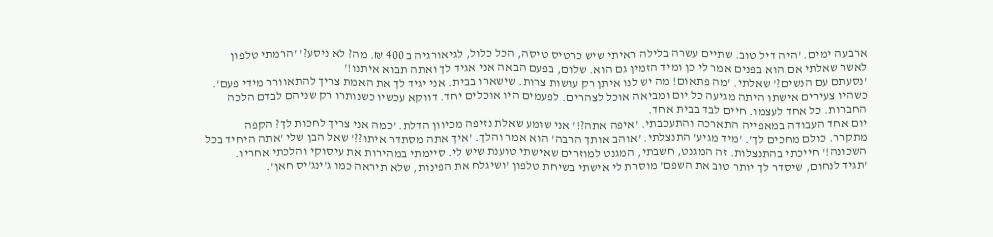ארבעה ימים. 'היה דיל טוב. שתיים עשרה בלילה ראיתי שיש כרטיס טיסה, הכל כלול, לגיאורגיה ב 400 ₪. מה? לא ניסע?' 'הרמתי טלפון לאשר שאלתי אם הוא בפנים אמר לי כן ומיד הזמין גם הוא. שלום, בפעם הבאה אני אגיד לך ואתה תבוא איתנו!'
'נסעתם עם הנשים?' שאלתי. 'מה פתאום! מה יש לנו איתן רק עושות צרות. שישארו בבית. אני יגיד לך את האמת צריך להתאוורר מידי פעם'.
כשהיו צעירים אישתו היתה מגיעה כל יום ומביאה אוכל לצהרים. לפעמים היו אוכלים יחד. דווקא עכשיו כשנותרו רק שניהם לבדם הלכה החברות. כל אחד לעצמו. חיים לבד בבית אחד.
יום אחד העבודה במאפייה התארכה והתעכבתי. 'איפה אתה?!' אני שומע שאלת נזיפה מכיוון הדלת. 'כמה אני צריך לחכות לך? הקפה מתקרר. כולם מחכים לך'. 'מיד מגיע' התנצלתי. 'אוהב אותך הרבה' הוא אמר והלך. 'איך אתה מסתדר איתו??' שאל הבן שלי 'אתה היחיד בכל השכונה!' חייכתי בהתנצלות. זה המגנט, חשבתי, המגנט למוזרים שאישתי טוענת שיש לי. סיימתי במהירות את עיסוקי והלכתי אחריו.
'תגיד לנחום, שיסדר לך יותר טוב את השפם' מוסרת לי אישתי בשיחת טלפון 'ושיגלח את הפינות, שלא תיראה כמו ג'ינג'יס חאן'.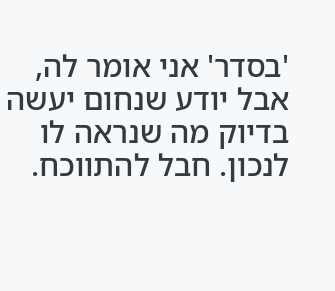'בסדר' אני אומר לה, אבל יודע שנחום יעשה בדיוק מה שנראה לו לנכון. חבל להתווכח.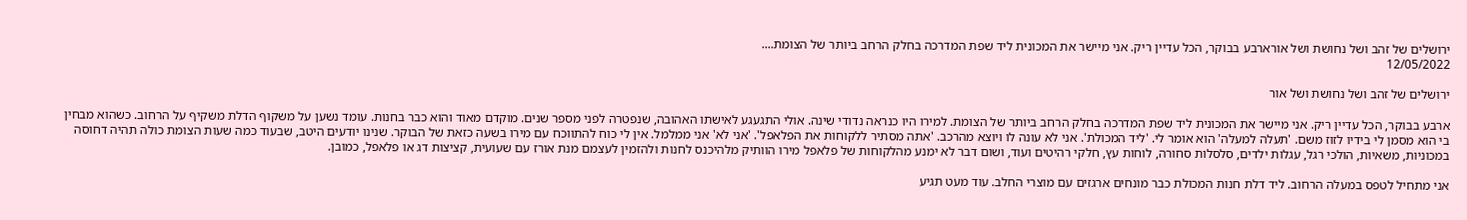ירושלים של זהב ושל נחושת ושל אורארבע בבוקר, הכל עדיין ריק. אני מיישר את המכונית ליד שפת המדרכה בחלק הרחב ביותר של הצומת....
12/05/2022

ירושלים של זהב ושל נחושת ושל אור

ארבע בבוקר, הכל עדיין ריק. אני מיישר את המכונית ליד שפת המדרכה בחלק הרחב ביותר של הצומת. למירו היו כנראה נדודי שינה. אולי התגעגע לאישתו האהובה, שנפטרה לפני מספר שנים. מוקדם מאוד והוא כבר בחנות. עומד נשען על משקוף הדלת משקיף על הרחוב. כשהוא מבחין בי הוא מסמן לי בידיו לזוז משם. 'תעלה למעלה' הוא אומר לי. 'ליד המכולת'. אני לא עונה לו ויוצא מהרכב. 'אתה מסתיר ללקוחות את הפלאפל'. 'אני לא' אני ממלמל. אין לי כוח להתווכח עם מירו בשעה כזאת של הבוקר. שנינו יודעים היטב, שבעוד כמה שעות הצומת כולה תהיה דחוסה במכוניות, משאיות, הולכי רגל, עגלות ילדים, סלסלות סחורה, לוחות עץ, חלקי רהיטים ועוד, ושום דבר לא ימנע מהלקוחות של פלאפל מירו הוותיק מלהיכנס לחנות ולהזמין לעצמם מנת אורז עם שעועית, קציצות דג או פלאפל, כמובן.

אני מתחיל לטפס במעלה הרחוב. ליד דלת חנות המכולת כבר מונחים ארגזים עם מוצרי החלב. עוד מעט תגיע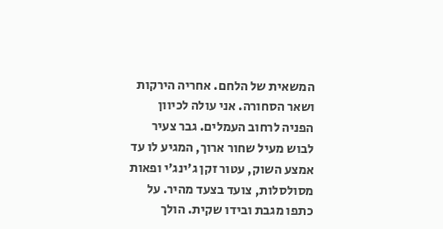המשאית של הלחם. אחריה הירקות ושאר הסחורה. אני עולה לכיוון הפניה לרחוב העמלים. גבר צעיר לבוש מעיל שחור ארוך, המגיע לו עד אמצע השוק, עטור זקן ג'ינג'י ופאות מסולסלות, צועד בצעד מהיר. על כתפו מגבת ובידו שקית. הולך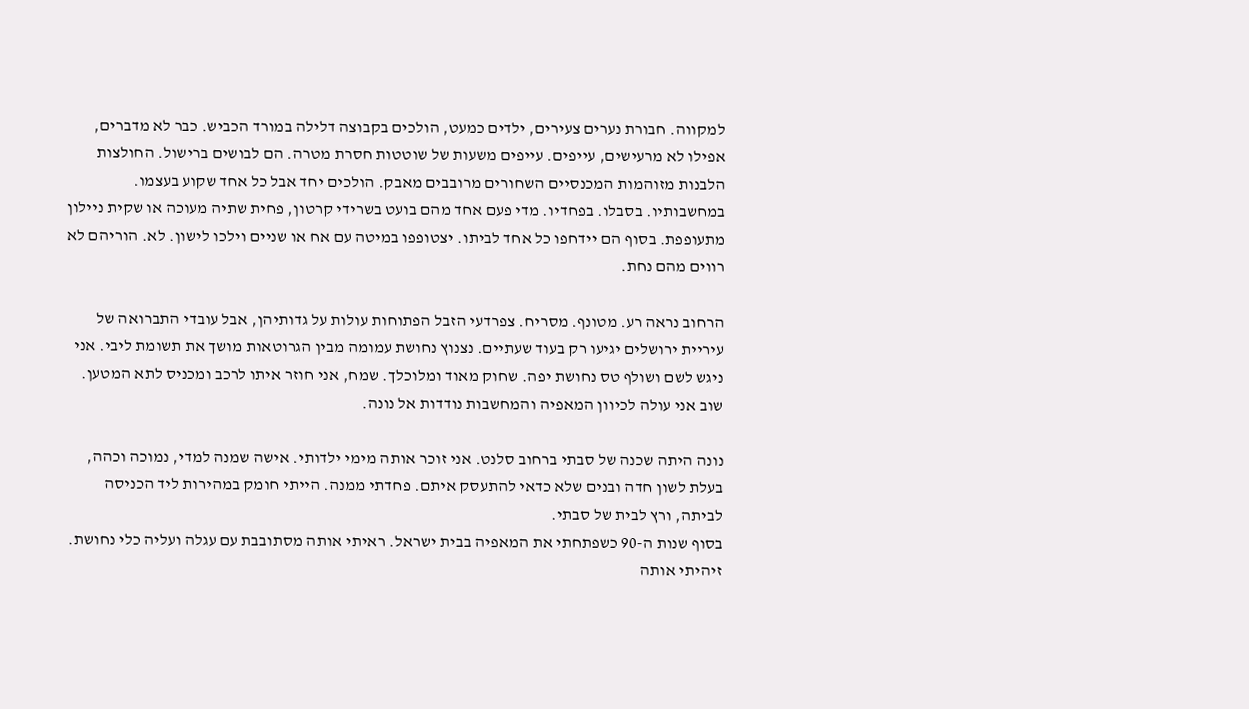למקווה. חבורת נערים צעירים, ילדים כמעט, הולכים בקבוצה דלילה במורד הכביש. כבר לא מדברים, אפילו לא מרעישים, עייפים. עייפים משעות של שוטטות חסרת מטרה. הם לבושים ברישול. החולצות הלבנות מזוהמות המכנסיים השחורים מרובבים מאבק. הולכים יחד אבל כל אחד שקוע בעצמו. במחשבותיו. בסבלו. בפחדיו. מדי פעם אחד מהם בועט בשרידי קרטון, פחית שתיה מעוכה או שקית ניילון מתעופפת. בסוף הם יידחפו כל אחד לביתו. יצטופפו במיטה עם אח או שניים וילכו לישון. לא. הוריהם לא רווים מהם נחת.

הרחוב נראה רע. מטונף. מסריח. צפרדעי הזבל הפתוחות עולות על גדותיהן, אבל עובדי התברואה של עיריית ירושלים יגיעו רק בעוד שעתיים. נצנוץ נחושת עמומה מבין הגרוטאות מושך את תשומת ליבי. אני ניגש לשם ושולף טס נחושת יפה. שחוק מאוד ומלוכלך. שמח, אני חוזר איתו לרכב ומכניס לתא המטען. שוב אני עולה לכיוון המאפיה והמחשבות נודדות אל נונה.

נונה היתה שכנה של סבתי ברחוב סלנט. אני זוכר אותה מימי ילדותי. אישה שמנה למדי, נמוכה וכהה, בעלת לשון חדה ובנים שלא כדאי להתעסק איתם. פחדתי ממנה. הייתי חומק במהירות ליד הכניסה לביתה, ורץ לבית של סבתי.
בסוף שנות ה-90 כשפתחתי את המאפיה בבית ישראל. ראיתי אותה מסתובבת עם עגלה ועליה כלי נחושת. זיהיתי אותה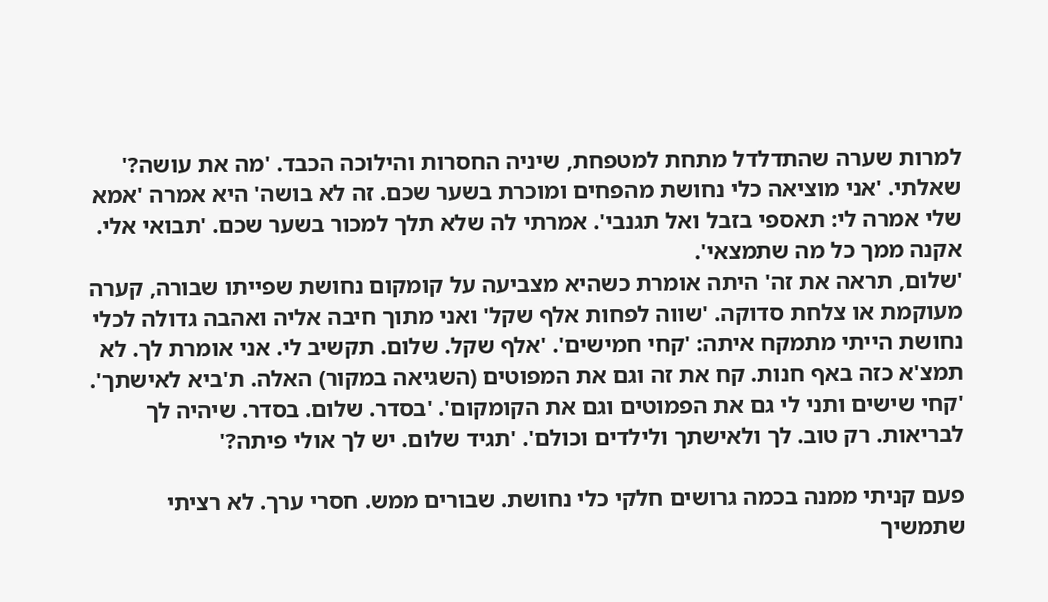למרות שערה שהתדלדל מתחת למטפחת, שיניה החסרות והילוכה הכבד. 'מה את עושה?' שאלתי. 'אני מוציאה כלי נחושת מהפחים ומוכרת בשער שכם. זה לא בושה' היא אמרה 'אמא שלי אמרה לי: תאספי בזבל ואל תגנבי'. אמרתי לה שלא תלך למכור בשער שכם. 'תבואי אלי. אקנה ממך כל מה שתמצאי'.
'שלום, תראה את זה' היתה אומרת כשהיא מצביעה על קומקום נחושת שפייתו שבורה, קערה מעוקמת או צלחת סדוקה. 'שווה לפחות אלף שקל' ואני מתוך חיבה אליה ואהבה גדולה לכלי נחושת הייתי מתמקח איתה: 'קחי חמישים'. 'אלף שקל. שלום. תקשיב לי. אני אומרת לך. לא תמצ'א כזה באף חנות. קח את זה וגם את המפוטים (השגיאה במקור) האלה. ת'ביא לאישתך'. 'קחי שישים ותני לי גם את הפמוטים וגם את הקומקום'. 'בסדר. שלום. בסדר. שיהיה לך לבריאות. רק טוב. לך ולאישתך ולילדים וכולם'. 'תגיד שלום. יש לך אולי פיתה?'

פעם קניתי ממנה בכמה גרושים חלקי כלי נחושת. שבורים ממש. חסרי ערך. לא רציתי שתמשיך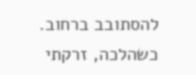להסתובב ברחוב. כשהלכה, זרקתי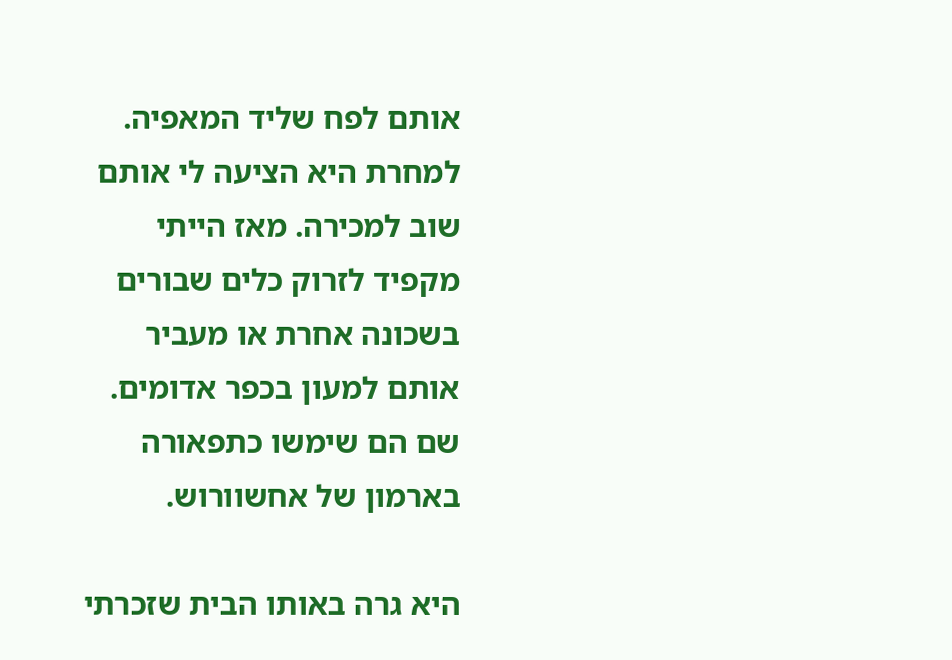אותם לפח שליד המאפיה. למחרת היא הציעה לי אותם שוב למכירה. מאז הייתי מקפיד לזרוק כלים שבורים בשכונה אחרת או מעביר אותם למעון בכפר אדומים. שם הם שימשו כתפאורה בארמון של אחשוורוש.

היא גרה באותו הבית שזכרתי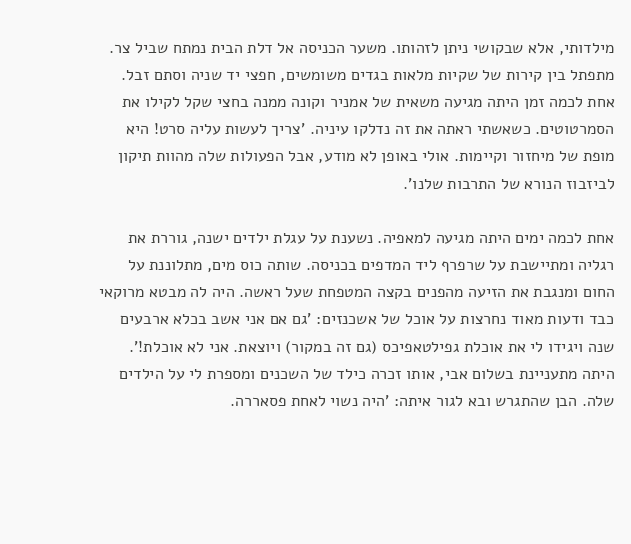מילדותי, אלא שבקושי ניתן לזהותו. משער הכניסה אל דלת הבית נמתח שביל צר. מתפתל בין קירות של שקיות מלאות בגדים משומשים, חפצי יד שניה וסתם זבל. אחת לכמה זמן היתה מגיעה משאית של אמניר וקונה ממנה בחצי שקל לקילו את הסמרטוטים. כשאשתי ראתה את זה נדלקו עיניה. 'צריך לעשות עליה סרט! היא מופת של מיחזור וקיימות. אולי באופן לא מודע, אבל הפעולות שלה מהוות תיקון לביזבוז הנורא של התרבות שלנו'.

אחת לכמה ימים היתה מגיעה למאפיה. נשענת על עגלת ילדים ישנה, גוררת את רגליה ומתיישבת על שרפרף ליד המדפים בכניסה. שותה כוס מים, מתלוננת על החום ומנגבת את הזיעה מהפנים בקצה המטפחת שעל ראשה. היה לה מבטא מרוקאי כבד ודעות מאוד נחרצות על אוכל של אשכנזים: 'גם אם אני אשב בכלא ארבעים שנה ויגידו לי את אוכלת גפילטאפיכס (גם זה במקור) ויוצאת. אני לא אוכלת!'. היתה מתעניינת בשלום אבי, אותו זכרה כילד של השכנים ומספרת לי על הילדים שלה. הבן שהתגרש ובא לגור איתה: 'היה נשוי לאחת פסאררה.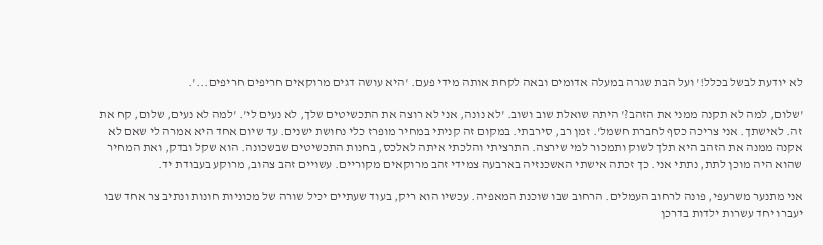לא יודעת לבשל בכלל!' ועל הבת שגרה במעלה אדומים ובאה לקחת אותה מידי פעם. 'היא עושה דגים מרוקאים חריפים חריפים...'.

'שלום, למה לא תקנה ממני את הזהב?' היתה שואלת שוב ושוב. 'לא נונה, אני לא רוצה את התכשיטים שלך, לא נעים לי'. 'למה לא נעים, שלום, קח את זה. לאישתך. אני צריכה כסף לחברת חשמל'. זמן רב, סירבתי. במקום זה קניתי במחיר מופרז כלי נחושת ישנים. עד שיום אחד היא אמרה לי שאם לא אקנה ממנה את הזהב היא תלך לשוק ותמכור למי שירצה. התרציתי והלכתי איתה לאלכס, בחנות התכשיטים שבשכונה. הוא שקל ובדק, ואת המחיר שהוא היה מוכן לתת, נתתי אני. כך זכתה אישתי האשכנזיה בארבעה צמידי זהב מרוקאים מקוריים. עשויים זהב צהוב, מרוקע בעבודת יד.

אני מתנער משרעפי, פונה לרחוב העמלים. הרחוב שבו שוכנת המאפיה. עכשיו הוא ריק, בעוד שעתיים יכיל שורה של מכוניות חונות ונתיב צר אחד שבו יעברו יחד עשרות ילדות בדרכן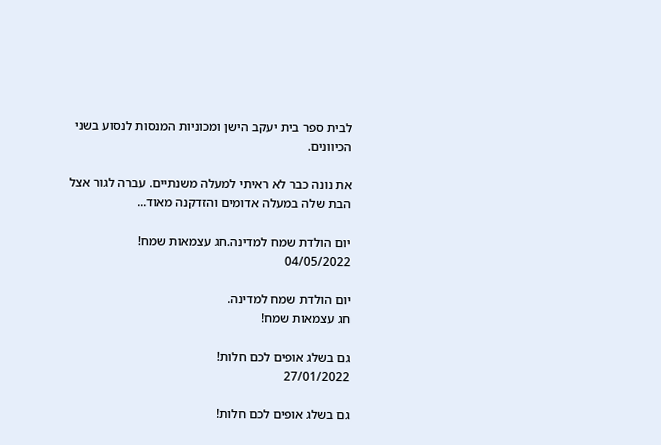לבית ספר בית יעקב הישן ומכוניות המנסות לנסוע בשני הכיוונים.

את נונה כבר לא ראיתי למעלה משנתיים. עברה לגור אצל הבת שלה במעלה אדומים והזדקנה מאוד...

יום הולדת שמח למדינה.חג עצמאות שמח!
04/05/2022

יום הולדת שמח למדינה.
חג עצמאות שמח!

גם בשלג אופים לכם חלות!
27/01/2022

גם בשלג אופים לכם חלות!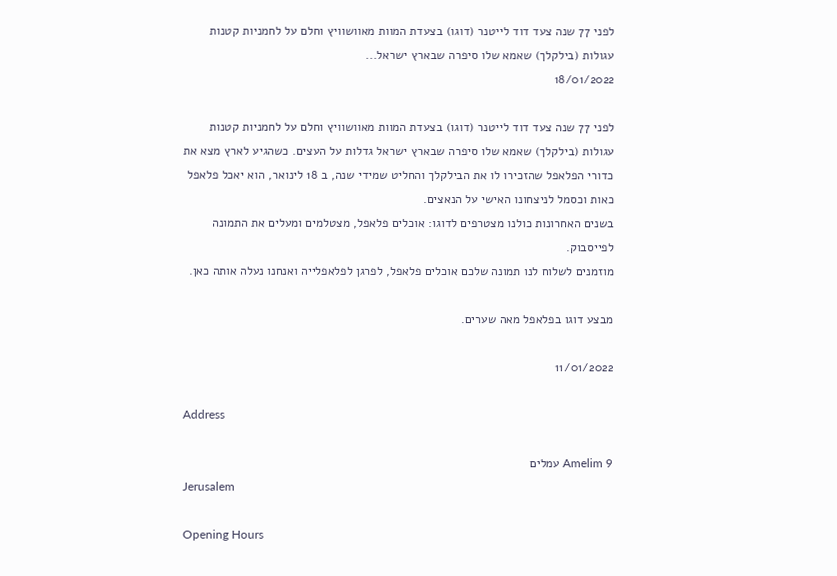לפני 77 שנה צעד דוד לייטנר (דוגו) בצעדת המוות מאוושוויץ וחלם על לחמניות קטנות עגולות (בילקלך) שאמא שלו סיפרה שבארץ ישראל...
18/01/2022

לפני 77 שנה צעד דוד לייטנר (דוגו) בצעדת המוות מאוושוויץ וחלם על לחמניות קטנות עגולות (בילקלך) שאמא שלו סיפרה שבארץ ישראל גדלות על העצים. כשהגיע לארץ מצא את כדורי הפלאפל שהזכירו לו את הבילקלך והחליט שמידי שנה, ב 18 לינואר, הוא יאכל פלאפל כאות וכסמל לניצחונו האישי על הנאצים.
בשנים האחרונות כולנו מצטרפים לדוגו: אוכלים פלאפל, מצטלמים ומעלים את התמונה לפייסבוק.
מוזמנים לשלוח לנו תמונה שלכם אוכלים פלאפל, לפרגן לפלאפלייה ואנחנו נעלה אותה כאן.

מבצע דוגו בפלאפל מאה שערים.

11/01/2022

Address

Amelim 9 עמלים
Jerusalem

Opening Hours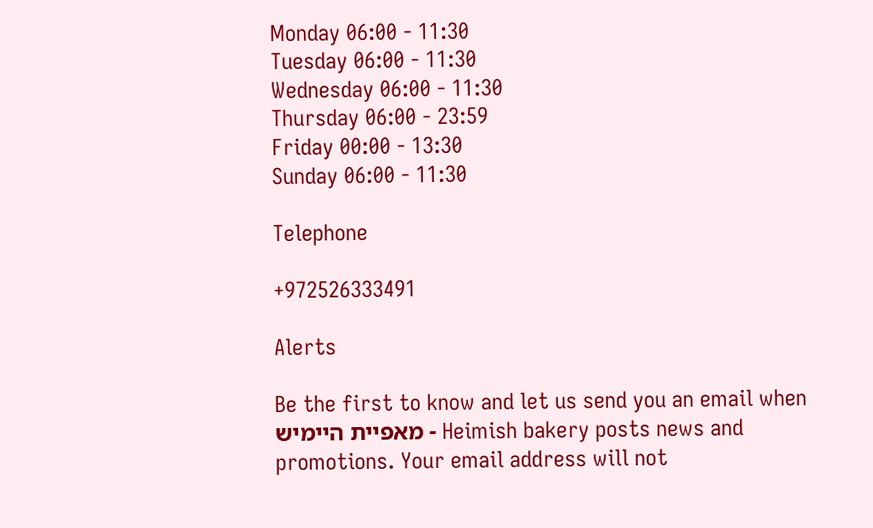Monday 06:00 - 11:30
Tuesday 06:00 - 11:30
Wednesday 06:00 - 11:30
Thursday 06:00 - 23:59
Friday 00:00 - 13:30
Sunday 06:00 - 11:30

Telephone

+972526333491

Alerts

Be the first to know and let us send you an email when מאפיית היימיש - Heimish bakery posts news and promotions. Your email address will not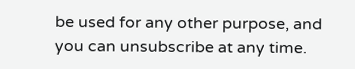be used for any other purpose, and you can unsubscribe at any time.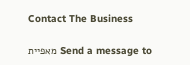Contact The Business

Send a message to מאפיית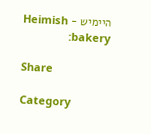היימיש - Heimish bakery:

Share

Category